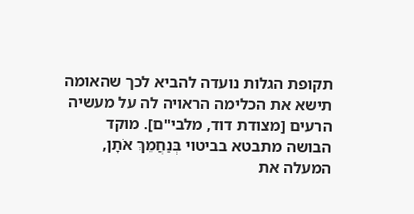תקופת הגלות נועדה להביא לכך שהאומה תישא את הכלימה הראויה לה על מעשיה הרעים [מצודת דוד, מלבי"ם]. מוקד הבושה מתבטא בביטוי בְּנַחֲמֵךְ אֹתָן, המעלה את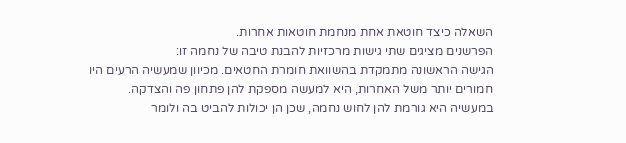השאלה כיצד חוטאת אחת מנחמת חוטאות אחרות.
הפרשנים מציגים שתי גישות מרכזיות להבנת טיבה של נחמה זו:
הגישה הראשונה מתמקדת בהשוואת חומרת החטאים. מכיוון שמעשיה הרעים היו חמורים יותר משל האחרות, היא למעשה מספקת להן פתחון פה והצדקה. במעשיה היא גורמת להן לחוש נחמה, שכן הן יכולות להביט בה ולומר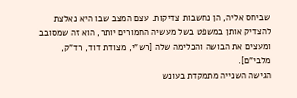שביחס אליה, הן נחשבות צדיקות. עצם המצב שבו היא נאלצת להצדיק אותן במשפט בשל מעשיה החמורים יותר, הוא זה שמסובב ומעצים את הבושה והכלימה שלה [רש"י, מצודת דוד, רד"ק, מלבי"ם].
הגישה השנייה מתמקדת בעונש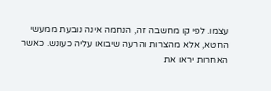עצמו. לפי קו מחשבה זה, הנחמה אינה נובעת ממעשי החטא, אלא מהצרות והרעה שיבואו עליה כעונש. כאשר האחרות יראו את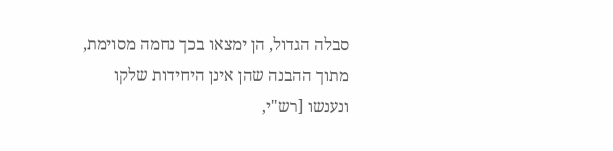סבלה הגדול, הן ימצאו בכך נחמה מסוימת, מתוך ההבנה שהן אינן היחידות שלקו ונענשו [רש"י,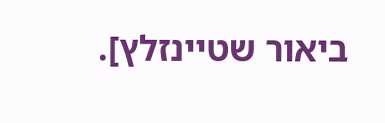ביאור שטיינזלץ].